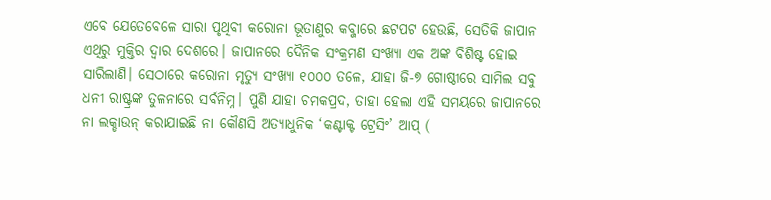ଏବେ ଯେତେବେଳେ ସାରା ପୃଥିବୀ କରୋନା ଭୂତାଣୁର କବ୍ଜାରେ ଛଟପଟ ହେଉଛି, ସେତିକି ଜାପାନ ଏଥିରୁ ମୁକ୍ତିର ଦ୍ବାର ଦେଶରେ। ଜାପାନରେ ଦୈନିକ ସଂକ୍ରମଣ ସଂଖ୍ୟା ଏକ ଅଙ୍କ ବିଶିଷ୍ଟ ହୋଇ ସାରିଲାଣି। ସେଠାରେ କରୋନା ମୃତ୍ୟୁ ସଂଖ୍ୟା ୧୦୦୦ ତଳେ, ଯାହା ଜି-୭ ଗୋଷ୍ଠୀରେ ସାମିଲ ସବୁ ଧନୀ ରାଷ୍ଟ୍ରଙ୍କ ତୁଳନାରେ ସର୍ବନିମ୍ନ। ପୁଣି ଯାହା ଚମକପ୍ରଦ, ତାହା ହେଲା ଏହି ସମୟରେ ଜାପାନରେ ନା ଲକ୍ଡାଉନ୍ କରାଯାଇଛି ନା କୌଣସି ଅତ୍ୟାଧୁନିକ ‘କଣ୍ଟାକ୍ଟ ଟ୍ରେସିଂ’ ଆପ୍ (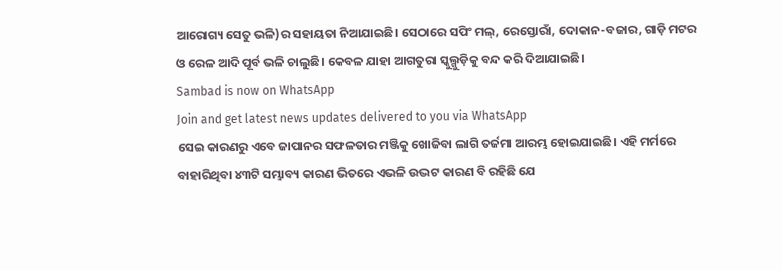ଆରୋଗ୍ୟ ସେତୁ ଭଳି)ର ସହାୟତା ନିଆଯାଇଛି। ସେଠାରେ ସପିଂ ମଲ୍, ରେସ୍ତୋରାଁ, ଦୋକାନ-ବଜାର, ଗାଡ଼ି ମଟର ଓ ରେଳ ଆଦି ପୂର୍ବ ଭଳି ଚାଲୁଛି। କେବଳ ଯାହା ଆଗତୁରା ସ୍କୁଲ୍ଗୁଡ଼ିକୁ ବନ୍ଦ କରି ଦିଆଯାଇଛି।
Sambad is now on WhatsApp
Join and get latest news updates delivered to you via WhatsApp
ସେଇ କାରଣରୁ ଏବେ ଜାପାନର ସଫଳତାର ମଞ୍ଜିକୁ ଖୋଜିବା ଲାଗି ତର୍ଜମା ଆରମ୍ଭ ହୋଇଯାଇଛି। ଏହି ମର୍ମରେ ବାହାରିଥିବା ୪୩ଟି ସମ୍ଭାବ୍ୟ କାରଣ ଭିତରେ ଏଭଳି ଉଦ୍ଭଟ କାରଣ ବି ରହିଛି ଯେ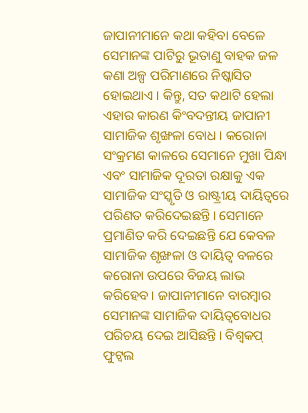ଜାପାନୀମାନେ କଥା କହିବା ବେଳେ ସେମାନଙ୍କ ପାଟିରୁ ଭୂତାଣୁ ବାହକ ଜଳ କଣା ଅଳ୍ପ ପରିମାଣରେ ନିଷ୍କାସିତ ହୋଇଥାଏ। କିନ୍ତୁ, ସତ କଥାଟି ହେଲା ଏହାର କାରଣ କିଂବଦନ୍ତୀୟ ଜାପାନୀ ସାମାଜିକ ଶୃଙ୍ଖଳା ବୋଧ। କରୋନା ସଂକ୍ରମଣ କାଳରେ ସେମାନେ ମୁଖା ପିନ୍ଧା ଏବଂ ସାମାଜିକ ଦୂରତା ରକ୍ଷାକୁ ଏକ ସାମାଜିକ ସଂସ୍କୃତି ଓ ରାଷ୍ଟ୍ରୀୟ ଦାୟିତ୍ବରେ ପରିଣତ କରିଦେଇଛନ୍ତି। ସେମାନେ ପ୍ରମାଣିତ କରି ଦେଇଛନ୍ତି ଯେ କେବଳ ସାମାଜିକ ଶୃଙ୍ଖଳା ଓ ଦାୟିତ୍ବ ବଳରେ କରୋନା ଉପରେ ବିଜୟ ଲାଭ କରିହେବ। ଜାପାନୀମାନେ ବାରମ୍ବାର ସେମାନଙ୍କ ସାମାଜିକ ଦାୟିତ୍ବବୋଧର ପରିଚୟ ଦେଇ ଆସିଛନ୍ତି। ବିଶ୍ବକପ୍ ଫୁଟ୍ବଲ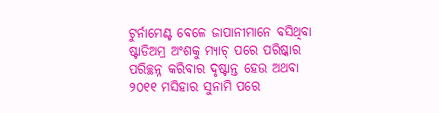ଟୁର୍ନାମେଣ୍ଟ ବେଳେ ଜାପାନୀମାନେ ବସିଥିବା ଷ୍ଟାଡିଅମ୍ର ଅଂଶକୁ ମ୍ୟାଚ୍ ପରେ ପରିଷ୍କାର ପରିଚ୍ଛନ୍ନ କରିବାର ଦୃଷ୍ଟାନ୍ତ ହେଉ ଅଥବା ୨୦୧୧ ମସିହାର ସୁନାମି ପରେ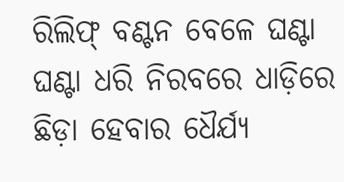ରିଲିଫ୍ ବଣ୍ଟନ ବେଳେ ଘଣ୍ଟା ଘଣ୍ଟା ଧରି ନିରବରେ ଧାଡ଼ିରେ ଛିଡ଼ା ହେବାର ଧୈର୍ଯ୍ୟ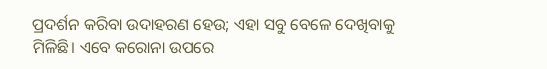ପ୍ରଦର୍ଶନ କରିବା ଉଦାହରଣ ହେଉ; ଏହା ସବୁ ବେଳେ ଦେଖିବାକୁ ମିଳିଛି। ଏବେ କରୋନା ଉପରେ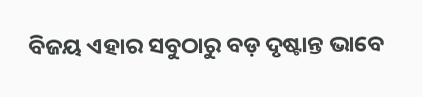ବିଜୟ ଏହାର ସବୁଠାରୁ ବଡ଼ ଦୃଷ୍ଟାନ୍ତ ଭାବେ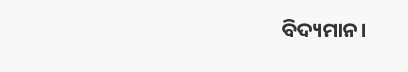ବିଦ୍ୟମାନ।